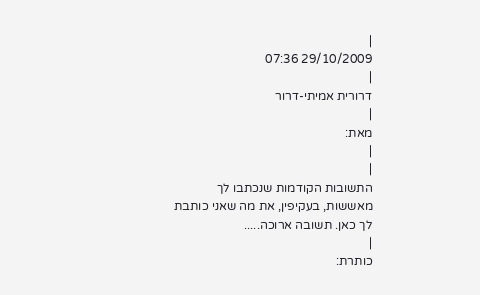|
29/10/2009 07:36
|
דרורית אמיתי-דרור
|
מאת:
|
|
התשובות הקודמות שנכתבו לך מאששות, בעקיפין, את מה שאני כותבת לך כאן. תשובה ארוכה.....
|
כותרת: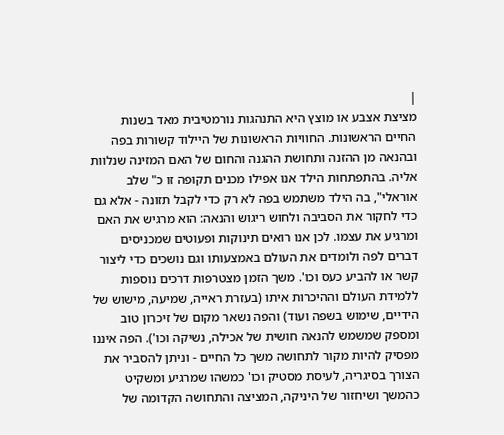|
מציצת אצבע או מוצץ היא התנהגות נורמטיבית מאד בשנות החיים הראשונות. החוויות הראשונות של היילוד קשורות בפה ובהנאה מן ההזנה ותחושת ההגנה והחום של האם המזינה שנלוות אליה. בהתפתחות הילד אנו אפילו מכנים תקופה זו כ" שלב אוראלי", בה הילד משתמש בפה לא רק כדי לקבל תזונה - אלא גם כדי לחקור את הסביבה ולחוש ריגוש והנאה: הוא מרגיש את האם ומרגיע את עצמו. לכן אנו רואים תינוקות ופעוטים שמכניסים דברים לפה ולומדים את העולם באמצעותו וגם נושכים כדי ליצור קשר או להביע כעס וכו'. משך הזמן מצטרפות דרכים נוספות ללמידת העולם וההיכרות איתו (בעזרת ראייה, שמיעה, מישוש של הידיים, שימוש בשפה ועוד) והפה נשאר מקום של זיכרון טוב ומספק שמשמש להנאה חושית של אכילה, נשיקה וכו'). הפה איננו מפסיק להיות מקור לתחושה משך כל החיים - וניתן להסביר את הצורך בסיגריה, לעיסת מסטיק וכו' כמשהו שמרגיע ומשקיט כהמשך ושיחזור של היניקה, המציצה והתחושה הקדומה של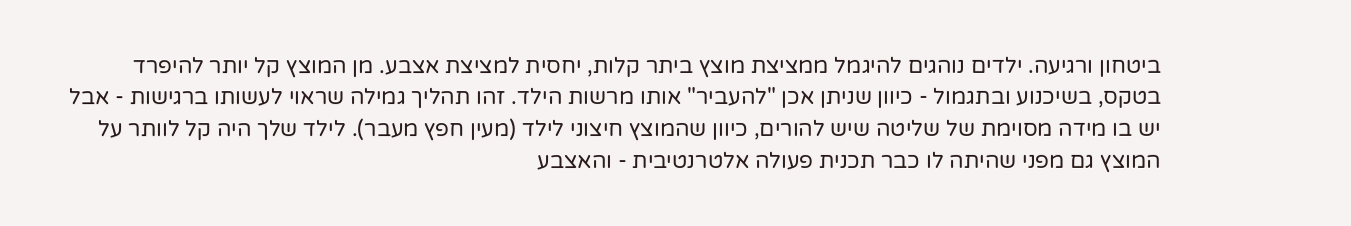ביטחון ורגיעה. ילדים נוהגים להיגמל ממציצת מוצץ ביתר קלות, יחסית למציצת אצבע. מן המוצץ קל יותר להיפרד בטקס, בשיכנוע ובתגמול - כיוון שניתן אכן "להעביר" אותו מרשות הילד. זהו תהליך גמילה שראוי לעשותו ברגישות - אבל יש בו מידה מסוימת של שליטה שיש להורים, כיוון שהמוצץ חיצוני לילד (מעין חפץ מעבר). לילד שלך היה קל לוותר על המוצץ גם מפני שהיתה לו כבר תכנית פעולה אלטרנטיבית - והאצבע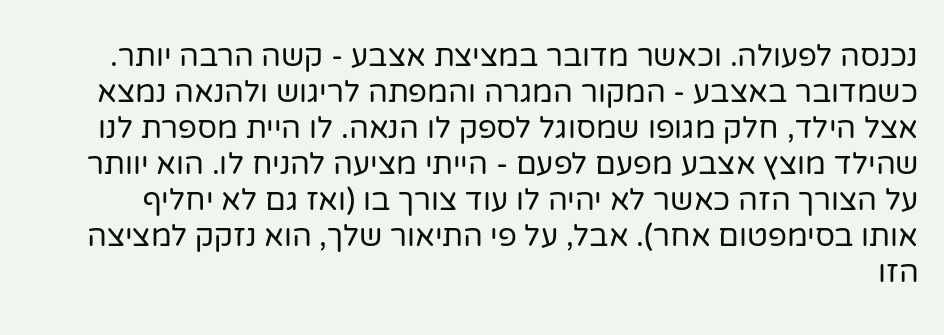נכנסה לפעולה. וכאשר מדובר במציצת אצבע - קשה הרבה יותר. כשמדובר באצבע - המקור המגרה והמפתה לריגוש ולהנאה נמצא אצל הילד, חלק מגופו שמסוגל לספק לו הנאה. לו היית מספרת לנו שהילד מוצץ אצבע מפעם לפעם - הייתי מציעה להניח לו. הוא יוותר על הצורך הזה כאשר לא יהיה לו עוד צורך בו (ואז גם לא יחליף אותו בסימפטום אחר). אבל, על פי התיאור שלך, הוא נזקק למציצה הזו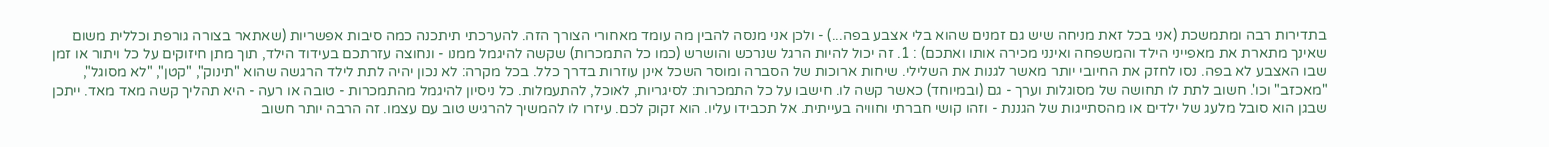בתדירות רבה ומתמשכת (אני בכל זאת מניחה שיש גם זמנים שהוא בלי אצבע בפה...) - ולכן אני מנסה להבין מה עומד מאחורי הצורך הזה. להערכתי תיתכנה כמה סיבות אפשריות (שאתאר בצורה גורפת וכללית משום שאינך מתארת את מאפייני הילד והמשפחה ואינני מכירה אותו ואתכם) : 1. זה יכול להיות הרגל שנרכש והושרש (כמו כל התמכרות) שקשה להיגמל ממנו - ונחוצה עזרתכם בעידוד הילד, תוך מתן חיזוקים על כל ויתור או זמן שבו האצבע לא בפה. נסו לחזק את החיובי יותר מאשר לגנות את השלילי. שיחות ארוכות של הסברה ומוסר השכל אינן עוזרות בדרך כלל. בכל מקרה: לא נכון יהיה לתת לילד הרגשה שהוא "תינוק", "קטן", "לא מסוגל", "מאכזב" וכו'. חשוב לתת לו תחושה של מסוגלות וערך - גם (ובמיוחד) כאשר קשה לו. חישבו על כל התמכרות: לסיגריות, לאוכל, להתעמלות. כל ניסיון להיגמל מהתמכרות - טובה או רעה - היא תהליך קשה מאד מאד. ייתכן שבגן הוא סובל מלעג של ילדים או מהסתייגות של הגננת - וזהו קושי חברתי וחוויה בעייתית. אל תכבידו עליו. הוא זקוק לכם. עיזרו לו להמשיך להרגיש טוב עם עצמו. זה הרבה יותר חשוב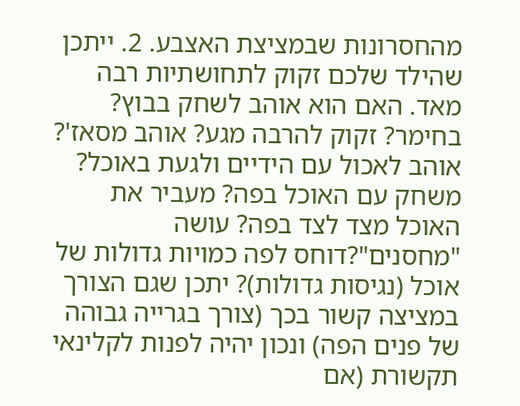מהחסרונות שבמציצת האצבע. 2. ייתכן שהילד שלכם זקוק לתחושתיות רבה מאד. האם הוא אוהב לשחק בבוץ? בחימר? זקוק להרבה מגע? אוהב מסאז'? אוהב לאכול עם הידיים ולגעת באוכל? משחק עם האוכל בפה? מעביר את האוכל מצד לצד בפה? עושה "מחסנים"?דוחס לפה כמויות גדולות של אוכל (נגיסות גדולות)? יתכן שגם הצורך במציצה קשור בכך (צורך בגרייה גבוהה של פנים הפה) ונכון יהיה לפנות לקלינאי תקשורת (אם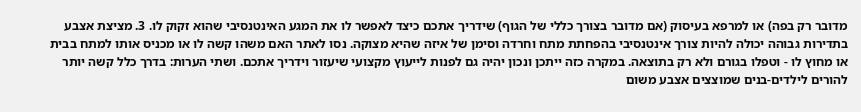מדובר רק בפה) או למרפא בעיסוק (אם מדובר בצורך כללי של הגוף) שידריך אתכם כיצד לאפשר לו את המגע האינטנסיבי שהוא זקוק לו. 3. מציצת אצבע בתדירות גבוהה יכולה להיות צורך אינטנסיבי בהפחתת מתח וחרדה וסימן של איזה שהיא מצוקה. נסו לאתר האם משהו קשה לו או מכניס אותו למתח בבית או מחוץ לו - וטפלו בגורם ולא רק בתוצאה. במקרה כזה ייתכן ונכון יהיה גם לפנות לייעוץ מקצועי שיעזור וידריך אתכם. ושתי הערות: בדרך כלל קשה יותר להורים לילדים-בנים שמוצצים אצבע משום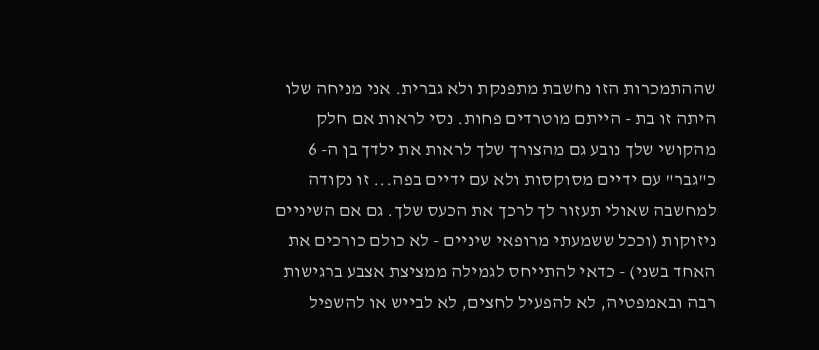שההתמכרות הזו נחשבת מתפנקת ולא גברית. אני מניחה שלו היתה זו בת - הייתם מוטרדים פחות. נסי לראות אם חלק מהקושי שלך נובע גם מהצורך שלך לראות את ילדך בן ה- 6 כ"גבר" עם ידיים מסוקסות ולא עם ידיים בפה... זו נקודה למחשבה שאולי תעזור לך לרכך את הכעס שלך. גם אם השיניים ניזוקות (וככל ששמעתי מרופאי שיניים - לא כולם כורכים את האחד בשני) - כדאי להתייחס לגמילה ממציצת אצבע ברגישות רבה ובאמפטיה, לא להפעיל לחצים, לא לבייש או להשפיל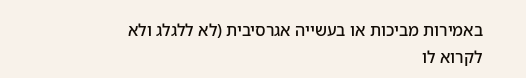באמירות מביכות או בעשייה אגרסיבית (לא ללגלג ולא לקרוא לו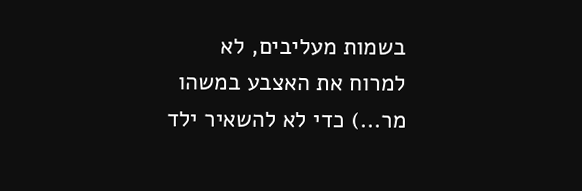בשמות מעליבים, לא למרוח את האצבע במשהו מר...) כדי לא להשאיר ילד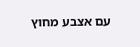עם אצבע מחוץ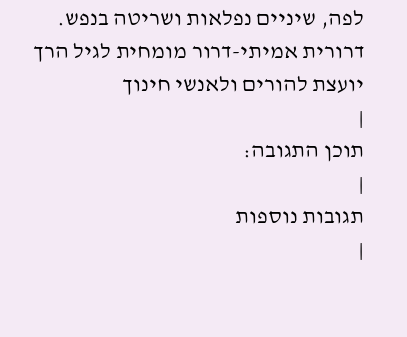לפה, שיניים נפלאות ושריטה בנפש.
דרורית אמיתי-דרור מומחית לגיל הרך יועצת להורים ולאנשי חינוך
|
תוכן התגובה:
|
תגובות נוספות
|